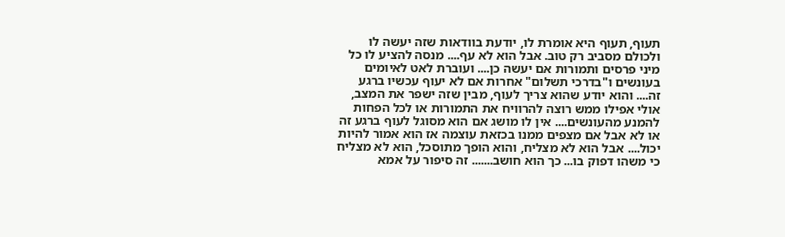תעוף, תעוף היא אומרת לו, יודעת בוודאות שזה יעשה לו ולכולם מסביב רק טוב. אבל הוא לא עף.... מנסה להציע לו כל מיני פרסים ותמורות אם יעשה כן.... ועוברת לאט לאיומים בעונשים ו"בדרכי תשלום" אחרות אם לא יעוף עכשיו ברגע זה.... והוא יודע שהוא צריך לעוף, מבין שזה ישפר את המצב, אולי אפילו ממש רוצה להרוויח את התמורות או לכל הפחות להמנע מהעונשים.... אין לו מושג אם הוא מסוגל לעוף ברגע זה או לא אבל אם מצפים ממנו בכזאת עוצמה אז הוא אמור להיות יכול.... אבל הוא לא מצליח, והוא הופך מתוסכל, הוא לא מצליח כי משהו דפוק בו... כך הוא חושב....... זה סיפור על אמא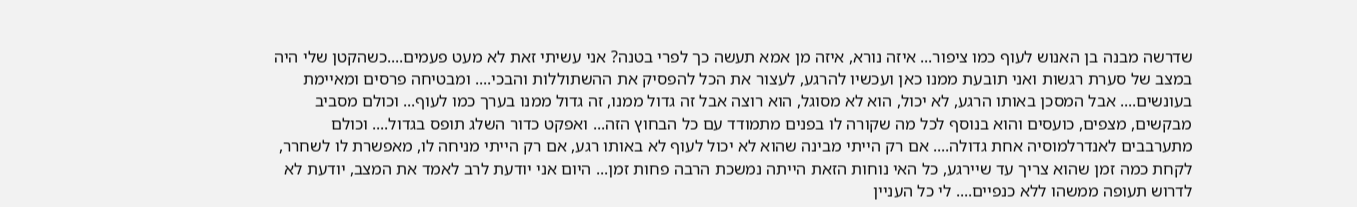שדרשה מבנה בן האנוש לעוף כמו ציפור... איזה נורא, איזה מן אמא תעשה כך לפרי בטנה? אני עשיתי זאת לא מעט פעמים....כשהקטן שלי היה במצב של סערת רגשות ואני תובעת ממנו כאן ועכשיו להרגע, לעצור את הכל להפסיק את ההשתוללות והבכי.... ומבטיחה פרסים ומאיימת בעונשים.... אבל המסכן באותו הרגע, לא יכול, הוא לא מסוגל, הוא רוצה אבל זה גדול ממנו, זה גדול ממנו בערך כמו לעוף... וכולם מסביב מבקשים, מצפים, כועסים והוא בנוסף לכל מה שקורה לו בפנים מתמודד עם כל הבחוץ הזה... ואפקט כדור השלג תופס בגדול.... וכולם מתערבבים לאנדרלמוסיה אחת גדולה.... אם רק הייתי מבינה שהוא לא יכול לעוף לא באותו רגע, אם רק הייתי מניחה לו, מאפשרת לו לשחרר, לקחת כמה זמן שהוא צריך עד שיירגע, כל האי נוחות הזאת הייתה נמשכת הרבה פחות זמן... היום אני יודעת לרב לאמד את המצב, יודעת לא לדרוש תעופה ממשהו ללא כנפיים.... לי כל העניין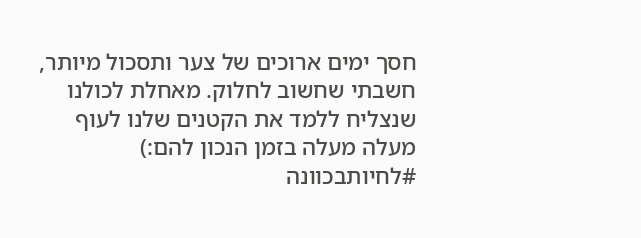חסך ימים ארוכים של צער ותסכול מיותר, חשבתי שחשוב לחלוק. מאחלת לכולנו שנצליח ללמד את הקטנים שלנו לעוף מעלה מעלה בזמן הנכון להם:) #לחיותבכוונה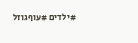#ילדים #עוףגוזל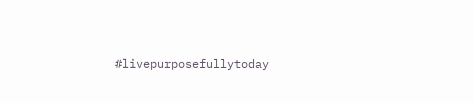#livepurposefullytoday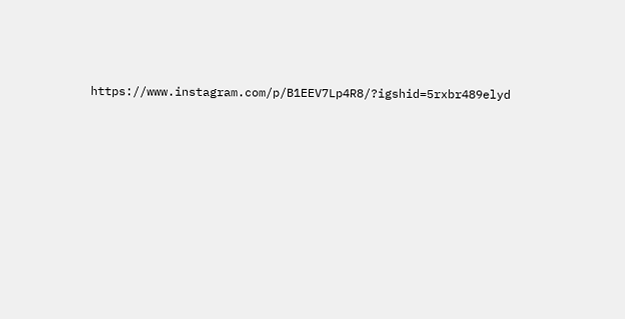https://www.instagram.com/p/B1EEV7Lp4R8/?igshid=5rxbr489elyd